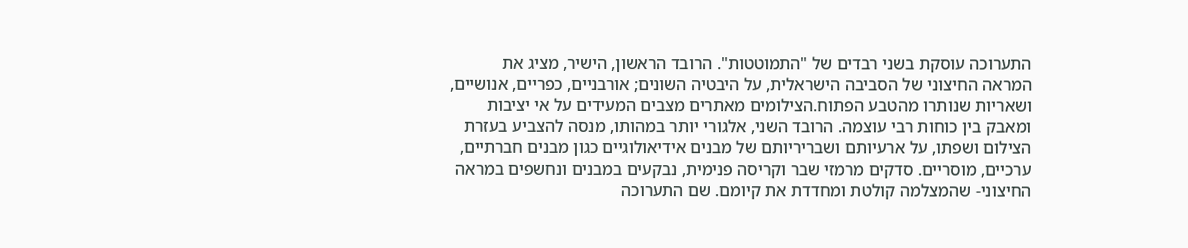התערוכה עוסקת בשני רבדים של "התמוטטות". הרובד הראשון, הישיר, מציג את המראה החיצוני של הסביבה הישראלית, על היבטיה השונים; אורבניים, כפריים, אנושיים, ושאריות שנותרו מהטבע הפתוח.הצילומים מאתרים מצבים המעידים על אי יציבות ומאבק בין כוחות רבי עוצמה. הרובד השני, אלגורי יותר במהותו, מנסה להצביע בעזרת הצילום ושפתו, על ארעיותם ושבריריותם של מבנים אידיאולוגיים כגון מבנים חברתיים, ערכיים, מוסריים. סדקים מרמזי שבר וקריסה פנימית, נבקעים במבנים ונחשפים במראה החיצוני- שהמצלמה קולטת ומחדדת את קיומם. שם התערוכה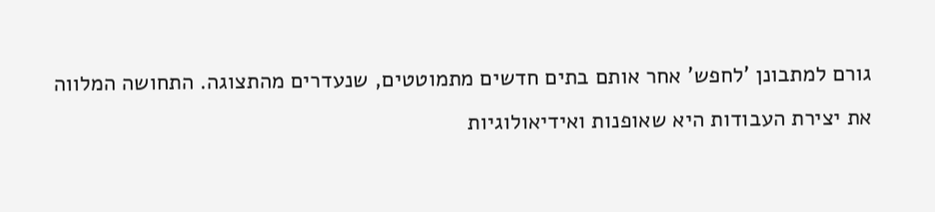גורם למתבונן 'לחפש' אחר אותם בתים חדשים מתמוטטים, שנעדרים מהתצוגה. התחושה המלווה את יצירת העבודות היא שאופנות ואידיאולוגיות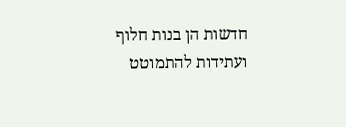חדשות הן בנות חלוף ועתידות להתמוטט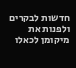חדשות לבקרים ולפנות את מיקומן לכאלו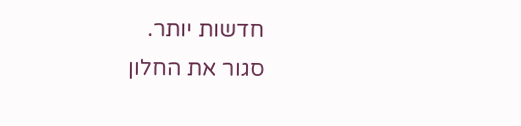חדשות יותר.
סגור את החלון